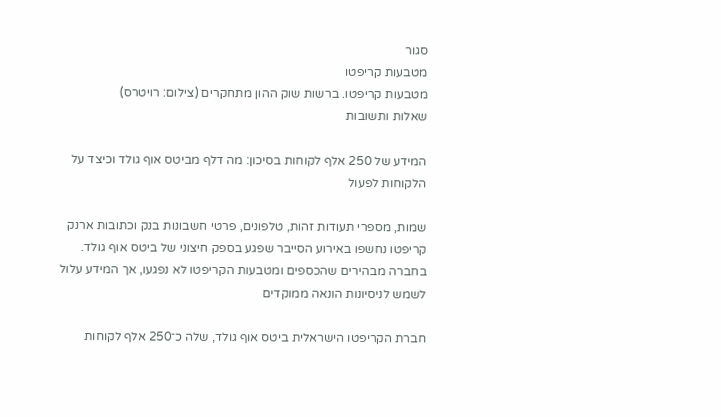סגור
מטבעות קריפטו
מטבעות קריפטו. ברשות שוק ההון מתחקרים (צילום: רויטרס)
שאלות ותשובות

המידע של 250 אלף לקוחות בסיכון: מה דלף מביטס אוף גולד וכיצד על הלקוחות לפעול

שמות, מספרי תעודות זהות, טלפונים, פרטי חשבונות בנק וכתובות ארנק קריפטו נחשפו באירוע הסייבר שפגע בספק חיצוני של ביטס אוף גולד. בחברה מבהירים שהכספים ומטבעות הקריפטו לא נפגעו, אך המידע עלול לשמש לניסיונות הונאה ממוקדים

חברת הקריפטו הישראלית ביטס אוף גולד, שלה כ־250 אלף לקוחות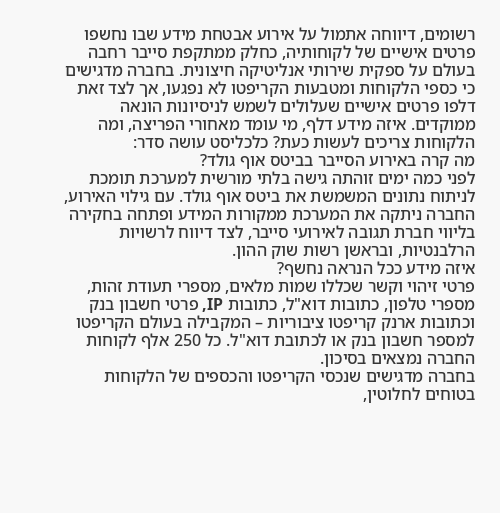רשומים, דיווחה אתמול על אירוע אבטחת מידע שבו נחשפו פרטים אישיים של לקוחותיה, כחלק ממתקפת סייבר רחבה בעולם על ספקית שירותי אנליטיקה חיצונית. בחברה מדגישים כי כספי הלקוחות ומטבעות הקריפטו לא נפגעו, אך לצד זאת דלפו פרטים אישיים שעלולים לשמש לניסיונות הונאה ממוקדים. איזה מידע דלף, מי עומד מאחורי הפריצה, ומה הלקוחות צריכים לעשות כעת? כלכליסט עושה סדר:
מה קרה באירוע הסייבר בביטס אוף גולד?
לפני כמה ימים זוהתה גישה בלתי מורשית למערכת תומכת לניתוח נתונים המשמשת את ביטס אוף גולד. עם גילוי האירוע, החברה ניתקה את המערכת ממקורות המידע ופתחה בחקירה בליווי חברת תגובה לאירועי סייבר, לצד דיווח לרשויות הרלבנטיות, ובראשן רשות שוק ההון.
איזה מידע ככל הנראה נחשף?
פרטי זיהוי וקשר שכללו שמות מלאים, מספרי תעודת זהות, מספרי טלפון, כתובות דוא"ל, כתובות IP, פרטי חשבון בנק וכתובות ארנק קריפטו ציבוריות – המקבילה בעולם הקריפטו למספר חשבון בנק או לכתובת דוא"ל. כל 250 אלף לקוחות החברה נמצאים בסיכון.
בחברה מדגישים שנכסי הקריפטו והכספים של הלקוחות בטוחים לחלוטין,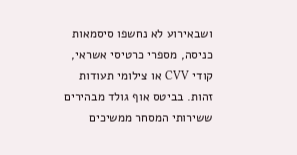ושבאירוע לא נחשפו סיסמאות כניסה, מספרי כרטיסי אשראי, קודי CVV או צילומי תעודות זהות. בביטס אוף גולד מבהירים ששירותי המסחר ממשיכים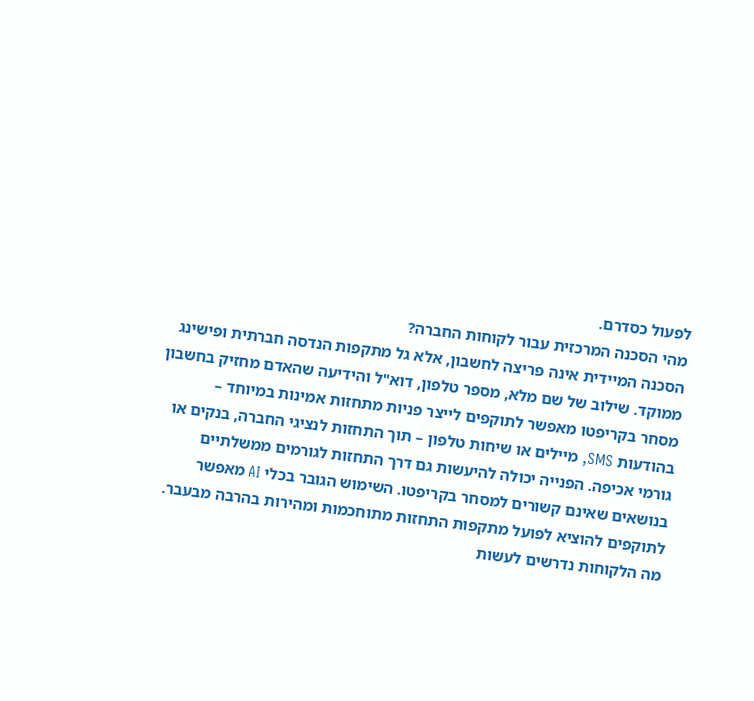לפעול כסדרם.
מהי הסכנה המרכזית עבור לקוחות החברה?
הסכנה המיידית אינה פריצה לחשבון, אלא גל מתקפות הנדסה חברתית ופישינג ממוקד. שילוב של שם מלא, מספר טלפון, דוא"ל והידיעה שהאדם מחזיק בחשבון מסחר בקריפטו מאפשר לתוקפים לייצר פניות מתחזות אמינות במיוחד – בהודעות SMS, מיילים או שיחות טלפון – תוך התחזות לנציגי החברה, בנקים או גורמי אכיפה. הפנייה יכולה להיעשות גם דרך התחזות לגורמים ממשלתיים בנושאים שאינם קשורים למסחר בקריפטו. השימוש הגובר בכלי AI מאפשר לתוקפים להוציא לפועל מתקפות התחזות מתוחכמות ומהירות בהרבה מבעבר.
מה הלקוחות נדרשים לעשות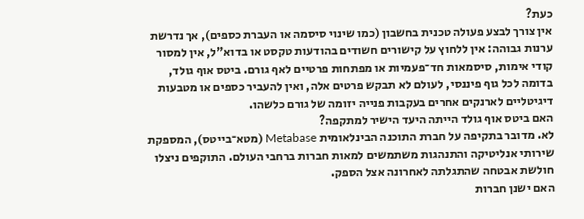כעת?
אין צורך לבצע פעולה טכנית בחשבון (כמו שינוי סיסמה או העברת כספים), אך נדרשת ערנות גבוהה: אין ללחוץ על קישורים חשודים בהודעות טקסט או בדוא"ל, אין למסור קודי אימות, סיסמאות חד־פעמיות או מפתחות פרטיים לאף גורם. ביטס אוף גולד, בדומה לכל גוף פיננסי, לעולם לא תבקש פרטים אלה, ואין להעביר כספים או מטבעות דיגיטליים לארנקים אחרים בעקבות פנייה יזומה של גורם כלשהו.
האם ביטס אוף גולד הייתה היעד הישיר למתקפה?
לא. מדובר בתקיפה על חברת התוכנה הבינלאומית Metabase (מטא־בייטס), המספקת שירותי אנליטיקה והתנהגות משתמשים למאות חברות ברחבי העולם. התוקפים ניצלו חולשת אבטחה שהתגלתה לאחרונה אצל הספק.
האם ישנן חברות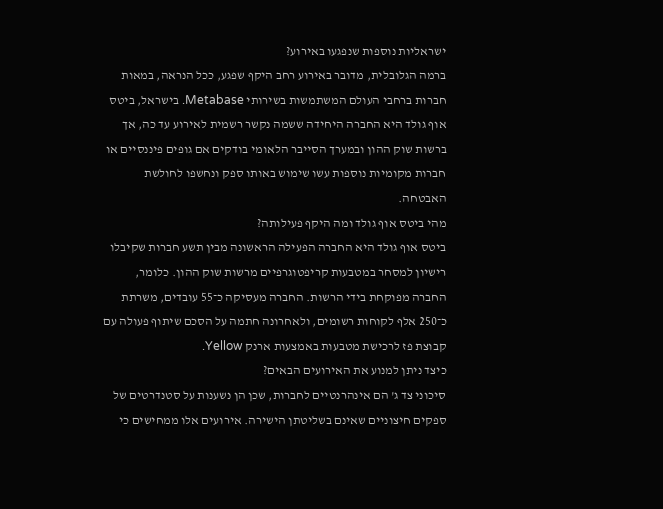ישראליות נוספות שנפגעו באירוע?
ברמה הגלובלית, מדובר באירוע רחב היקף שפגע, ככל הנראה, במאות חברות ברחבי העולם המשתמשות בשירותי Metabase. בישראל, ביטס אוף גולד היא החברה היחידה ששמה נקשר רשמית לאירוע עד כה, אך ברשות שוק ההון ובמערך הסייבר הלאומי בודקים אם גופים פיננסיים או חברות מקומיות נוספות עשו שימוש באותו ספק ונחשפו לחולשת האבטחה.
מהי ביטס אוף גולד ומה היקף פעילותה?
ביטס אוף גולד היא החברה הפעילה הראשונה מבין תשע חברות שקיבלו רישיון למסחר במטבעות קריפטוגרפיים מרשות שוק ההון. כלומר, החברה מפוקחת בידי הרשות. החברה מעסיקה כ־55 עובדים, משרתת כ־250 אלף לקוחות רשומים, ולאחרונה חתמה על הסכם שיתוף פעולה עם קבוצת פז לרכישת מטבעות באמצעות ארנק Yellow.
כיצד ניתן למנוע את האירועים הבאים?
סיכוני צד ג' הם אינהרנטיים לחברות, שכן הן נשענות על סטנדרטים של ספקים חיצוניים שאינם בשליטתן הישירה. אירועים אלו ממחישים כי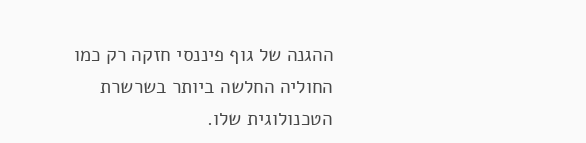ההגנה של גוף פיננסי חזקה רק כמו החוליה החלשה ביותר בשרשרת הטכנולוגית שלו.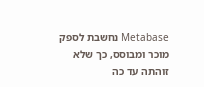Metabase נחשבת לספק מוכר ומבוסס, כך שלא זוהתה עד כה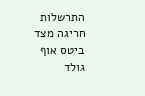התרשלות חריגה מצד ביטס אוף גולד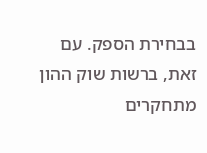בבחירת הספק. עם זאת, ברשות שוק ההון מתחקרים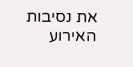את נסיבות האירוע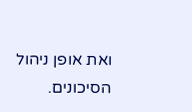ואת אופן ניהול הסיכונים.